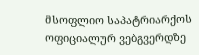მსოფლიო საპატრიარქოს ოფიციალურ ვებგვერდზე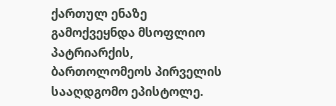ქართულ ენაზე გამოქვეყნდა მსოფლიო პატრიარქის, ბართოლომეოს პირველის სააღდგომო ეპისტოლე.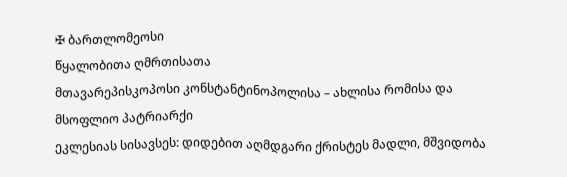✠ ბართლომეოსი
წყალობითა ღმრთისათა
მთავარეპისკოპოსი კონსტანტინოპოლისა – ახლისა რომისა და მსოფლიო პატრიარქი
ეკლესიას სისავსეს: დიდებით აღმდგარი ქრისტეს მადლი, მშვიდობა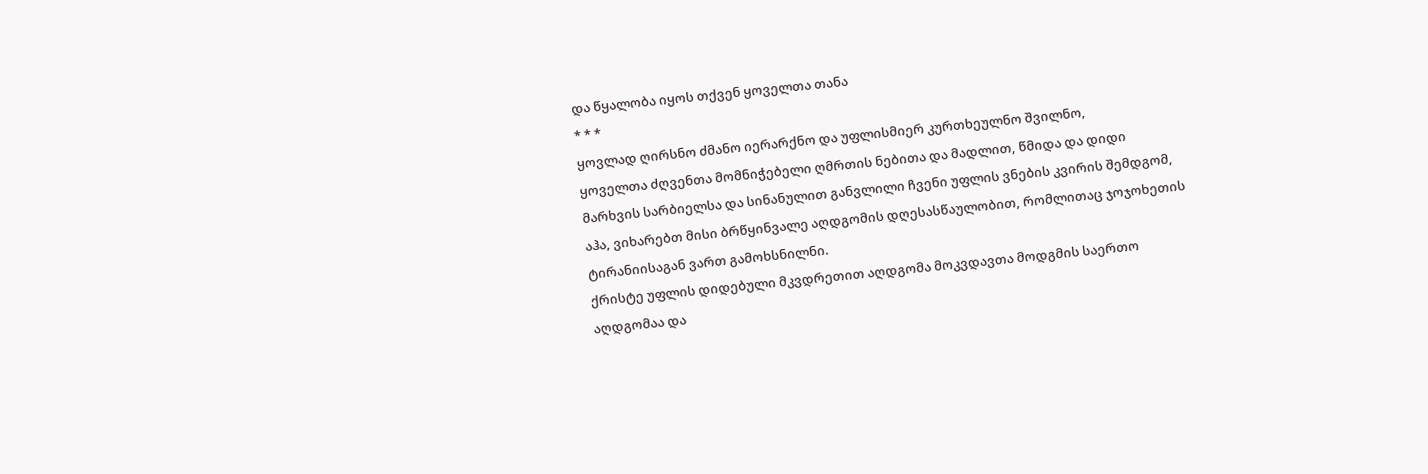და წყალობა იყოს თქვენ ყოველთა თანა
* * *
ყოვლად ღირსნო ძმანო იერარქნო და უფლისმიერ კურთხეულნო შვილნო,
ყოველთა ძღვენთა მომნიჭებელი ღმრთის ნებითა და მადლით, წმიდა და დიდი მარხვის სარბიელსა და სინანულით განვლილი ჩვენი უფლის ვნების კვირის შემდგომ, აჰა, ვიხარებთ მისი ბრწყინვალე აღდგომის დღესასწაულობით, რომლითაც ჯოჯოხეთის ტირანიისაგან ვართ გამოხსნილნი.
ქრისტე უფლის დიდებული მკვდრეთით აღდგომა მოკვდავთა მოდგმის საერთო აღდგომაა და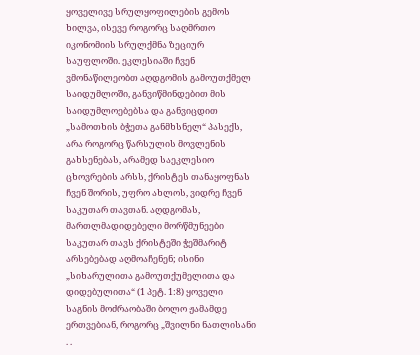ყოველივე სრულყოფილების გემოს ხილვა, ისევე როგორც საღმრთო იკონომიის სრულქმნა ზეციურ საუფლოში. ეკლესიაში ჩვენ ვმონაწილეობთ აღდგომის გამოუთქმელ საიდუმლოში, განვიწმინდებით მის საიდუმლოებებსა და განვიცდით „სამოთხის ბჭეთა განმხსნელ“ პასექს, არა როგორც წარსულის მოვლენის გახსენებას, არამედ საეკლესიო ცხოვრების არსს, ქრისტეს თანაყოფნას ჩვენ შორის, უფრო ახლოს, ვიდრე ჩვენ საკუთარ თავთან. აღდგომას, მართლმადიდებელი მორწმუნეები საკუთარ თავს ქრისტეში ჭეშმარიტ არსებებად აღმოაჩენენ; ისინი „სიხარულითა გამოუთქუმელითა და დიდებულითა“ (1 პეტ. 1:8) ყოველი საგნის მოძრაობაში ბოლო ჟამამდე ერთვებიან, როგორც „შვილნი ნათლისანი . .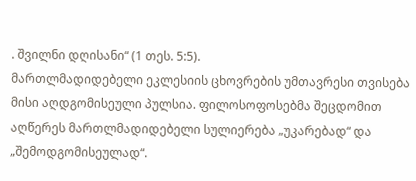. შვილნი დღისანი“ (1 თეს. 5:5).
მართლმადიდებელი ეკლესიის ცხოვრების უმთავრესი თვისება მისი აღდგომისეული პულსია. ფილოსოფოსებმა შეცდომით აღწერეს მართლმადიდებელი სულიერება „უკარებად“ და „შემოდგომისეულად“.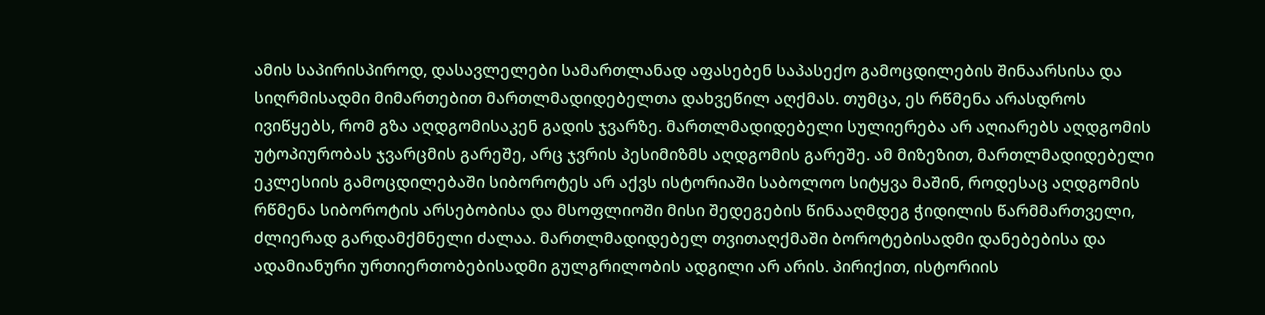ამის საპირისპიროდ, დასავლელები სამართლანად აფასებენ საპასექო გამოცდილების შინაარსისა და სიღრმისადმი მიმართებით მართლმადიდებელთა დახვეწილ აღქმას. თუმცა, ეს რწმენა არასდროს ივიწყებს, რომ გზა აღდგომისაკენ გადის ჯვარზე. მართლმადიდებელი სულიერება არ აღიარებს აღდგომის უტოპიურობას ჯვარცმის გარეშე, არც ჯვრის პესიმიზმს აღდგომის გარეშე. ამ მიზეზით, მართლმადიდებელი ეკლესიის გამოცდილებაში სიბოროტეს არ აქვს ისტორიაში საბოლოო სიტყვა მაშინ, როდესაც აღდგომის რწმენა სიბოროტის არსებობისა და მსოფლიოში მისი შედეგების წინააღმდეგ ჭიდილის წარმმართველი, ძლიერად გარდამქმნელი ძალაა. მართლმადიდებელ თვითაღქმაში ბოროტებისადმი დანებებისა და ადამიანური ურთიერთობებისადმი გულგრილობის ადგილი არ არის. პირიქით, ისტორიის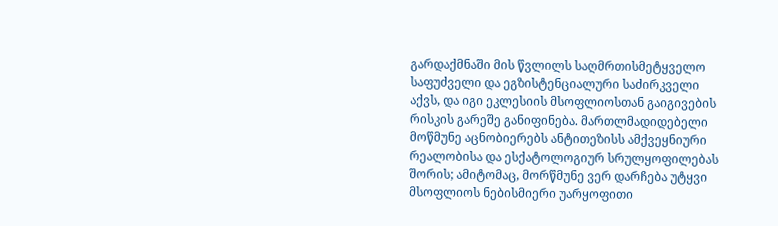გარდაქმნაში მის წვლილს საღმრთისმეტყველო საფუძველი და ეგზისტენციალური საძირკველი აქვს, და იგი ეკლესიის მსოფლიოსთან გაიგივების რისკის გარეშე განიფინება. მართლმადიდებელი მოწმუნე აცნობიერებს ანტითეზისს ამქვეყნიური რეალობისა და ესქატოლოგიურ სრულყოფილებას შორის; ამიტომაც, მორწმუნე ვერ დარჩება უტყვი მსოფლიოს ნებისმიერი უარყოფითი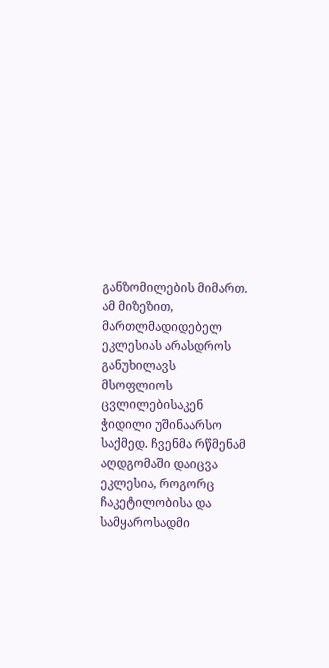განზომილების მიმართ. ამ მიზეზით, მართლმადიდებელ ეკლესიას არასდროს განუხილავს მსოფლიოს ცვლილებისაკენ ჭიდილი უშინაარსო საქმედ. ჩვენმა რწმენამ აღდგომაში დაიცვა ეკლესია, როგორც ჩაკეტილობისა და სამყაროსადმი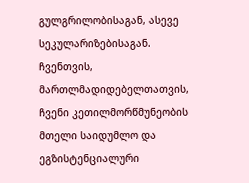გულგრილობისაგან, ასევე სეკულარიზებისაგან.
ჩვენთვის, მართლმადიდებელთათვის, ჩვენი კეთილმორწმუნეობის მთელი საიდუმლო და ეგზისტენციალური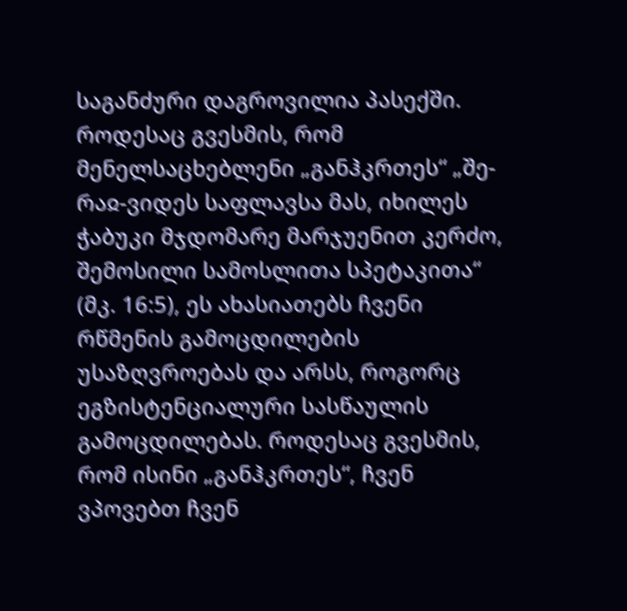საგანძური დაგროვილია პასექში. როდესაც გვესმის, რომ მენელსაცხებლენი „განჰკრთეს“ „შე-რაჲ-ვიდეს საფლავსა მას, იხილეს ჭაბუკი მჯდომარე მარჯუენით კერძო, შემოსილი სამოსლითა სპეტაკითა“ (მკ. 16:5), ეს ახასიათებს ჩვენი რწმენის გამოცდილების უსაზღვროებას და არსს, როგორც ეგზისტენციალური სასწაულის გამოცდილებას. როდესაც გვესმის, რომ ისინი „განჰკრთეს“, ჩვენ ვპოვებთ ჩვენ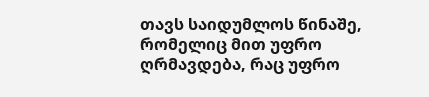თავს საიდუმლოს წინაშე, რომელიც მით უფრო ღრმავდება, რაც უფრო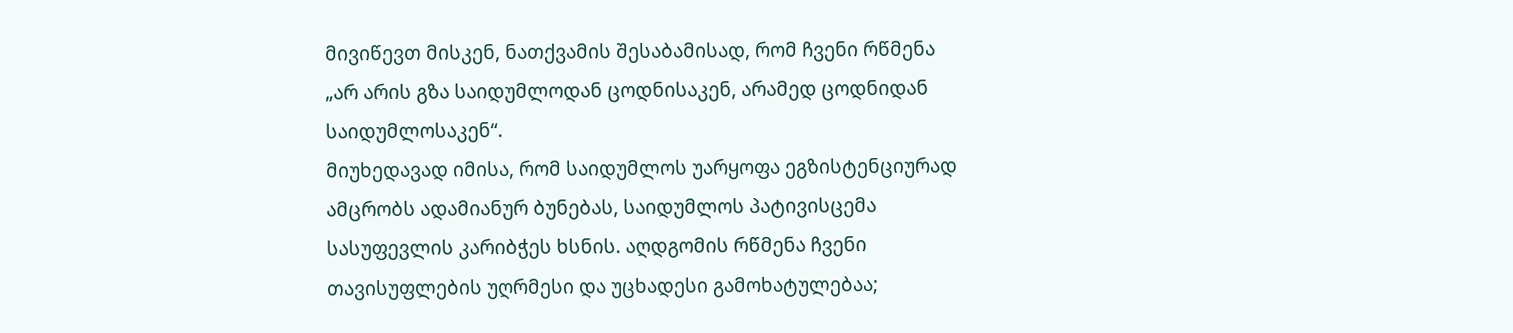მივიწევთ მისკენ, ნათქვამის შესაბამისად, რომ ჩვენი რწმენა „არ არის გზა საიდუმლოდან ცოდნისაკენ, არამედ ცოდნიდან საიდუმლოსაკენ“.
მიუხედავად იმისა, რომ საიდუმლოს უარყოფა ეგზისტენციურად ამცრობს ადამიანურ ბუნებას, საიდუმლოს პატივისცემა სასუფევლის კარიბჭეს ხსნის. აღდგომის რწმენა ჩვენი თავისუფლების უღრმესი და უცხადესი გამოხატულებაა;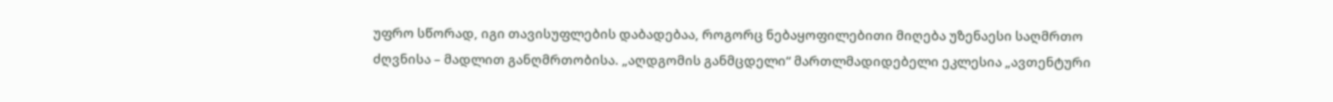უფრო სწორად, იგი თავისუფლების დაბადებაა, როგორც ნებაყოფილებითი მიღება უზენაესი საღმრთო ძღვნისა – მადლით განღმრთობისა. „აღდგომის განმცდელი“ მართლმადიდებელი ეკლესია „ავთენტური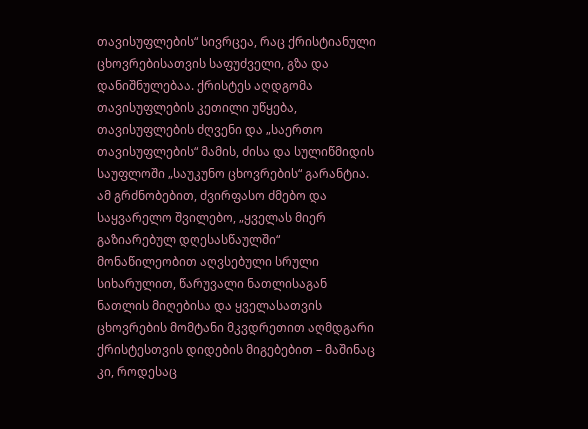თავისუფლების“ სივრცეა, რაც ქრისტიანული ცხოვრებისათვის საფუძველი, გზა და დანიშნულებაა. ქრისტეს აღდგომა თავისუფლების კეთილი უწყება, თავისუფლების ძღვენი და „საერთო თავისუფლების“ მამის, ძისა და სულიწმიდის საუფლოში „საუკუნო ცხოვრების“ გარანტია.
ამ გრძნობებით, ძვირფასო ძმებო და საყვარელო შვილებო, „ყველას მიერ გაზიარებულ დღესასწაულში“ მონაწილეობით აღვსებული სრული სიხარულით, წარუვალი ნათლისაგან ნათლის მიღებისა და ყველასათვის ცხოვრების მომტანი მკვდრეთით აღმდგარი ქრისტესთვის დიდების მიგებებით – მაშინაც კი, როდესაც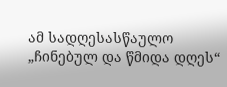ამ სადღესასწაულო „ჩინებულ და წმიდა დღეს“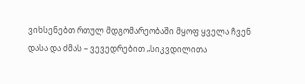ვიხსენებთ რთულ მდგომარეობაში მყოფ ყველა ჩვენ დასა და ძმას – ვევედრებით „სიკვდილითა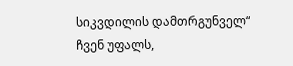სიკვდილის დამთრგუნველ“ ჩვენ უფალს,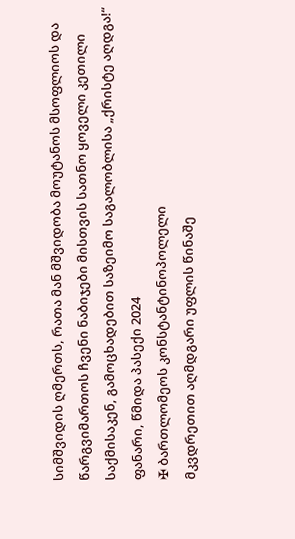სიმშვიდის ღმერთს, რათა მან მშვიდობა მოუტანოს მსოფლიოს და წარგვიმართოს ჩვენი ნაბიჯები მისთვის სათნო ყოველი კეთილი საქმისაკენ, გამოცხადებით საზეიმო საგალობლისა „ქრისტე აღდგა!“
ფანარი, წმიდა პასექი 2024
✠ ბართლომეოს კონსტანტინოპოლელი
მკვდრეთით აღმდგარი უფლის წინაშე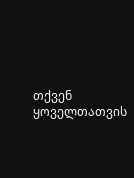თქვენ ყოველთათვის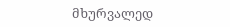მხურვალედ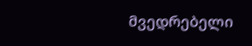მვედრებელი